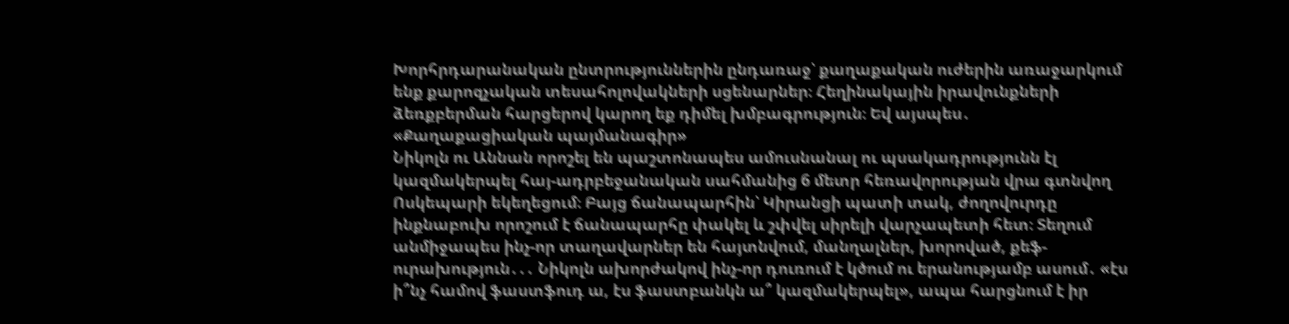Խորհրդարանական ընտրություններին ընդառաջ՝ քաղաքական ուժերին առաջարկում ենք քարոզչական տեսահոլովակների սցենարներ։ Հեղինակային իրավունքների ձեռքբերման հարցերով կարող եք դիմել խմբագրություն։ Եվ այսպես․
«Քաղաքացիական պայմանագիր»
Նիկոլն ու Աննան որոշել են պաշտոնապես ամուսնանալ ու պսակադրությունն էլ կազմակերպել հայ-ադրբեջանական սահմանից 6 մետր հեռավորության վրա գտնվող Ոսկեպարի եկեղեցում։ Բայց ճանապարհին՝ Կիրանցի պատի տակ, ժողովուրդը ինքնաբուխ որոշում է ճանապարհը փակել և շփվել սիրելի վարչապետի հետ։ Տեղում անմիջապես ինչ-որ տաղավարներ են հայտնվում, մանղալներ, խորոված, քեֆ-ուրախություն․․․ Նիկոլն ախորժակով ինչ-որ դուռում է կծում ու երանությամբ ասում․ «էս ի՞նչ համով ֆաստֆուդ ա, էս ֆաստբանկն ա՞ կազմակերպել», ապա հարցնում է իր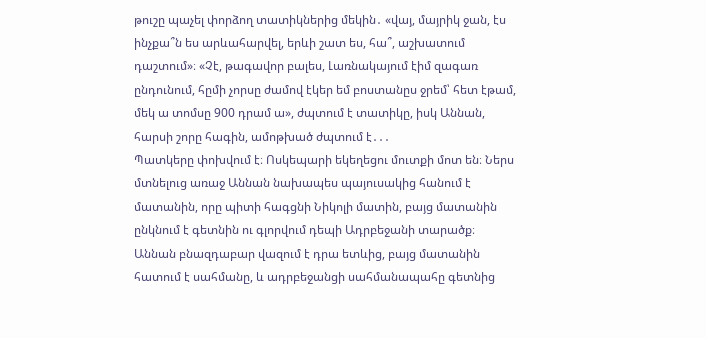թուշը պաչել փորձող տատիկներից մեկին․ «վայ, մայրիկ ջան, էս ինչքա՞ն ես արևահարվել, երևի շատ ես, հա՞, աշխատում դաշտում»։ «Չէ, թագավոր բալես, Լառնակայում էիմ զագառ ընդունում, հըմի չորսը ժամով էկեր եմ բոստանըս ջրեմ՝ հետ էթամ, մեկ ա տոմսը 900 դրամ ա», ժպտում է տատիկը, իսկ Աննան, հարսի շորը հագին, ամոթխած ժպտում է․․․
Պատկերը փոխվում է։ Ոսկեպարի եկեղեցու մուտքի մոտ են։ Ներս մտնելուց առաջ Աննան նախապես պայուսակից հանում է մատանին, որը պիտի հագցնի Նիկոլի մատին, բայց մատանին ընկնում է գետնին ու գլորվում դեպի Ադրբեջանի տարածք։ Աննան բնազդաբար վազում է դրա ետևից, բայց մատանին հատում է սահմանը, և ադրբեջանցի սահմանապահը գետնից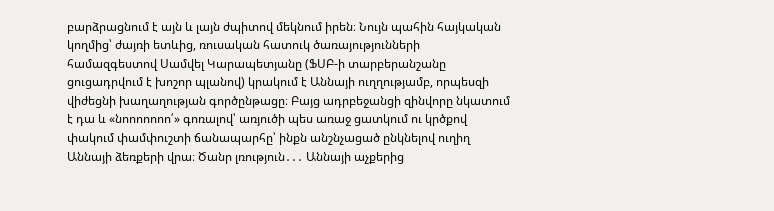բարձրացնում է այն և լայն ժպիտով մեկնում իրեն։ Նույն պահին հայկական կողմից՝ ժայռի ետևից, ռուսական հատուկ ծառայությունների համազգեստով Սամվել Կարապետյանը (ՖՍԲ-ի տարբերանշանը ցուցադրվում է խոշոր պլանով) կրակում է Աննայի ուղղությամբ, որպեսզի վիժեցնի խաղաղության գործընթացը։ Բայց ադրբեջանցի զինվորը նկատում է դա և «նոոոոոոո՛» գոռալով՝ առյուծի պես առաջ ցատկում ու կրծքով փակում փամփուշտի ճանապարհը՝ ինքն անշնչացած ընկնելով ուղիղ Աննայի ձեռքերի վրա։ Ծանր լռություն․․․ Աննայի աչքերից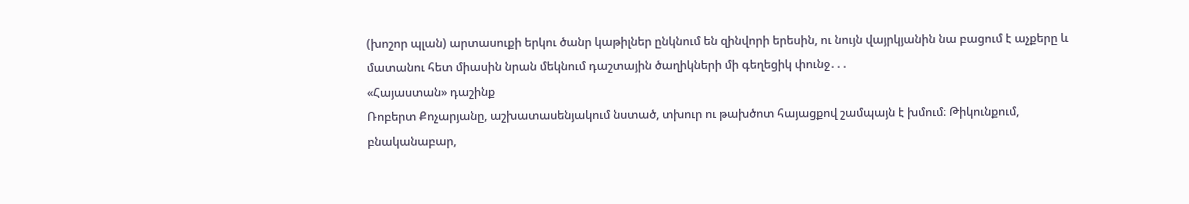(խոշոր պլան) արտասուքի երկու ծանր կաթիլներ ընկնում են զինվորի երեսին, ու նույն վայրկյանին նա բացում է աչքերը և մատանու հետ միասին նրան մեկնում դաշտային ծաղիկների մի գեղեցիկ փունջ․․․
«Հայաստան» դաշինք
Ռոբերտ Քոչարյանը, աշխատասենյակում նստած, տխուր ու թախծոտ հայացքով շամպայն է խմում։ Թիկունքում, բնականաբար,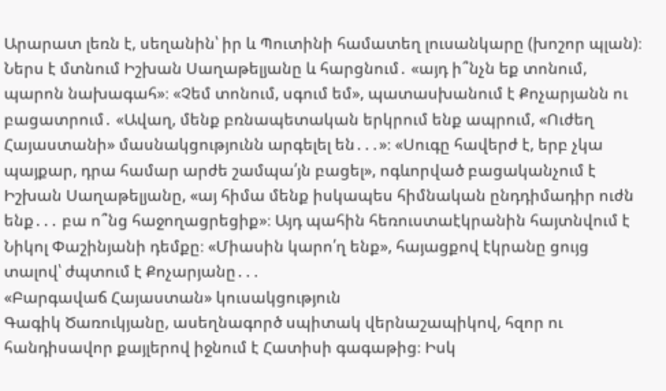Արարատ լեռն է, սեղանին՝ իր և Պուտինի համատեղ լուսանկարը (խոշոր պլան)։ Ներս է մտնում Իշխան Սաղաթելյանը և հարցնում․ «այդ ի՞նչն եք տոնում, պարոն նախագահ»։ «Չեմ տոնում, սգում եմ», պատասխանում է Քոչարյանն ու բացատրում․ «Ավաղ, մենք բռնապետական երկրում ենք ապրում, «Ուժեղ Հայաստանի» մասնակցությունն արգելել են․․․»։ «Սուգը հավերժ է, երբ չկա պայքար, դրա համար արժե շամպա՛յն բացել», ոգևորված բացականչում է Իշխան Սաղաթելյանը, «այ հիմա մենք իսկապես հիմնական ընդդիմադիր ուժն ենք․․․ բա ո՞նց հաջողացրեցիք»։ Այդ պահին հեռուստաէկրանին հայտնվում է Նիկոլ Փաշինյանի դեմքը։ «Միասին կարո՛ղ ենք», հայացքով էկրանը ցույց տալով՝ ժպտում է Քոչարյանը․․․
«Բարգավաճ Հայաստան» կուսակցություն
Գագիկ Ծառուկյանը, ասեղնագործ սպիտակ վերնաշապիկով, հզոր ու հանդիսավոր քայլերով իջնում է Հատիսի գագաթից։ Իսկ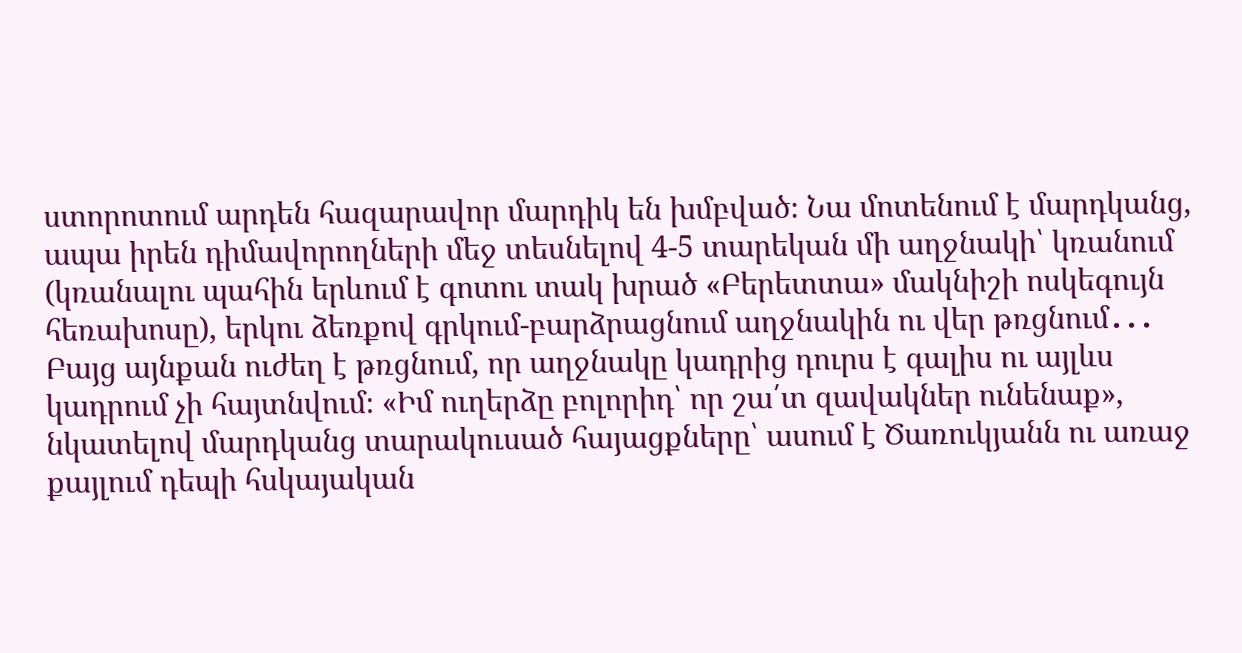ստորոտում արդեն հազարավոր մարդիկ են խմբված։ Նա մոտենում է մարդկանց, ապա իրեն դիմավորողների մեջ տեսնելով 4-5 տարեկան մի աղջնակի՝ կռանում (կռանալու պահին երևում է գոտու տակ խրած «Բերետտա» մակնիշի ոսկեգույն հեռախոսը), երկու ձեռքով գրկում-բարձրացնում աղջնակին ու վեր թռցնում․․․ Բայց այնքան ուժեղ է թռցնում, որ աղջնակը կադրից դուրս է գալիս ու այլևս կադրում չի հայտնվում։ «Իմ ուղերձը բոլորիդ՝ որ շա՛տ զավակներ ունենաք», նկատելով մարդկանց տարակուսած հայացքները՝ ասում է Ծառուկյանն ու առաջ քայլում դեպի հսկայական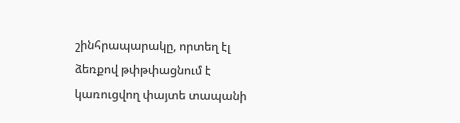շինհրապարակը, որտեղ էլ ձեռքով թփթփացնում է կառուցվող փայտե տապանի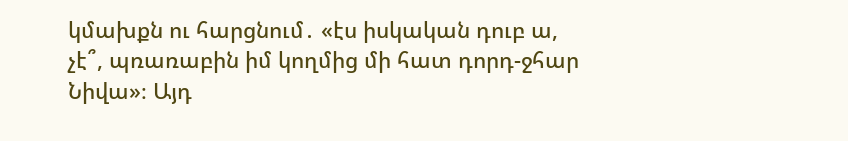կմախքն ու հարցնում․ «էս իսկական դուբ ա, չէ՞, պռառաբին իմ կողմից մի հատ դորդ-ջհար Նիվա»։ Այդ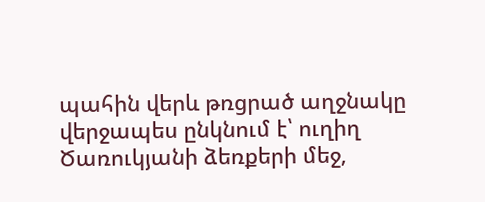պահին վերև թռցրած աղջնակը վերջապես ընկնում է՝ ուղիղ Ծառուկյանի ձեռքերի մեջ,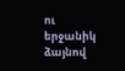ու երջանիկ ձայնով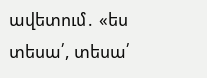ավետում․ «ես տեսա՛, տեսա՛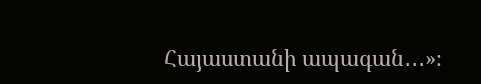Հայաստանի ապագան․․․»։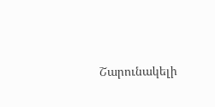Շարունակելի